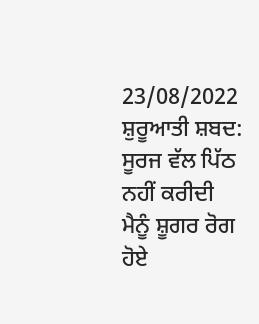23/08/2022
ਸ਼ੁਰੂਆਤੀ ਸ਼ਬਦ: ਸੂਰਜ ਵੱਲ ਪਿੱਠ ਨਹੀਂ ਕਰੀਦੀ
ਮੈਨੂੰ ਸ਼ੂਗਰ ਰੋਗ ਹੋਏ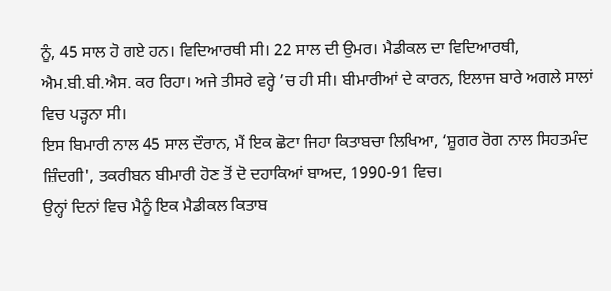ਨੂੰ, 45 ਸਾਲ ਹੋ ਗਏ ਹਨ। ਵਿਦਿਆਰਥੀ ਸੀ। 22 ਸਾਲ ਦੀ ਉਮਰ। ਮੈਡੀਕਲ ਦਾ ਵਿਦਿਆਰਥੀ, ਐਮ.ਬੀ.ਬੀ.ਐਸ. ਕਰ ਰਿਹਾ। ਅਜੇ ਤੀਸਰੇ ਵਰ੍ਹੇ ’ਚ ਹੀ ਸੀ। ਬੀਮਾਰੀਆਂ ਦੇ ਕਾਰਨ, ਇਲਾਜ ਬਾਰੇ ਅਗਲੇ ਸਾਲਾਂ ਵਿਚ ਪੜ੍ਹਨਾ ਸੀ।
ਇਸ ਬਿਮਾਰੀ ਨਾਲ 45 ਸਾਲ ਦੌਰਾਨ, ਮੈਂ ਇਕ ਛੋਟਾ ਜਿਹਾ ਕਿਤਾਬਚਾ ਲਿਖਿਆ, ‘ਸ਼ੂਗਰ ਰੋਗ ਨਾਲ ਸਿਹਤਮੰਦ ਜ਼ਿੰਦਗੀ', ਤਕਰੀਬਨ ਬੀਮਾਰੀ ਹੋਣ ਤੋਂ ਦੋ ਦਹਾਕਿਆਂ ਬਾਅਦ, 1990-91 ਵਿਚ।
ਉਨ੍ਹਾਂ ਦਿਨਾਂ ਵਿਚ ਮੈਨੂੰ ਇਕ ਮੈਡੀਕਲ ਕਿਤਾਬ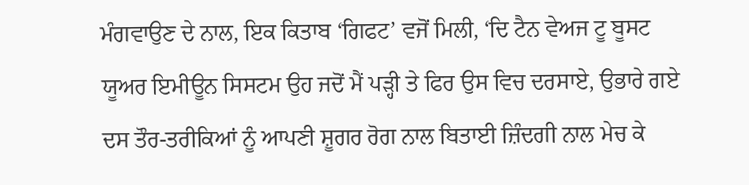ਮੰਗਵਾਉਣ ਦੇ ਨਾਲ, ਇਕ ਕਿਤਾਬ ‘ਗਿਫਟ’ ਵਜੋਂ ਮਿਲੀ, ‘ਦਿ ਟੈਨ ਵੇਅਜ ਟੂ ਬੂਸਟ ਯੂਅਰ ਇਮੀਊਨ ਸਿਸਟਮ ਉਹ ਜਦੋਂ ਮੈਂ ਪੜ੍ਹੀ ਤੇ ਫਿਰ ਉਸ ਵਿਚ ਦਰਸਾਏ, ਉਭਾਰੇ ਗਏ ਦਸ ਤੌਰ-ਤਰੀਕਿਆਂ ਨੂੰ ਆਪਣੀ ਸ਼ੂਗਰ ਰੋਗ ਨਾਲ ਬਿਤਾਈ ਜ਼ਿੰਦਗੀ ਨਾਲ ਮੇਚ ਕੇ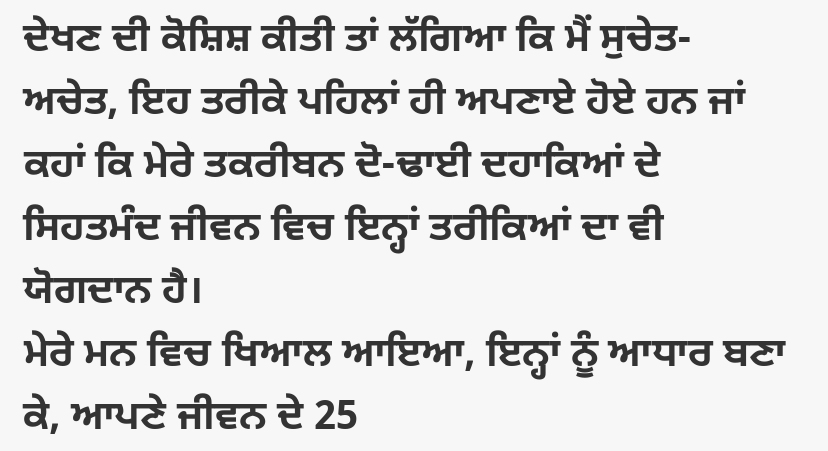ਦੇਖਣ ਦੀ ਕੋਸ਼ਿਸ਼ ਕੀਤੀ ਤਾਂ ਲੱਗਿਆ ਕਿ ਮੈਂ ਸੁਚੇਤ-ਅਚੇਤ, ਇਹ ਤਰੀਕੇ ਪਹਿਲਾਂ ਹੀ ਅਪਣਾਏ ਹੋਏ ਹਨ ਜਾਂ ਕਹਾਂ ਕਿ ਮੇਰੇ ਤਕਰੀਬਨ ਦੋ-ਢਾਈ ਦਹਾਕਿਆਂ ਦੇ ਸਿਹਤਮੰਦ ਜੀਵਨ ਵਿਚ ਇਨ੍ਹਾਂ ਤਰੀਕਿਆਂ ਦਾ ਵੀ ਯੋਗਦਾਨ ਹੈ।
ਮੇਰੇ ਮਨ ਵਿਚ ਖਿਆਲ ਆਇਆ, ਇਨ੍ਹਾਂ ਨੂੰ ਆਧਾਰ ਬਣਾ ਕੇ, ਆਪਣੇ ਜੀਵਨ ਦੇ 25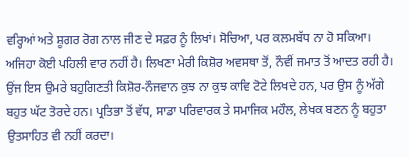ਵਰ੍ਹਿਆਂ ਅਤੇ ਸ਼ੂਗਰ ਰੋਗ ਨਾਲ ਜੀਣ ਦੇ ਸਫ਼ਰ ਨੂੰ ਲਿਖਾਂ। ਸੋਚਿਆ, ਪਰ ਕਲਮਬੱਧ ਨਾ ਹੋ ਸਕਿਆ। ਅਜਿਹਾ ਕੋਈ ਪਹਿਲੀ ਵਾਰ ਨਹੀਂ ਹੈ। ਲਿਖਣਾ ਮੇਰੀ ਕਿਸ਼ੋਰ ਅਵਸਥਾ ਤੋਂ, ਨੌਵੀਂ ਜਮਾਤ ਤੋਂ ਆਦਤ ਰਹੀ ਹੈ। ਉਂਜ ਇਸ ਉਮਰੇ ਬਹੁਗਿਣਤੀ ਕਿਸ਼ੋਰ-ਨੌਜਵਾਨ ਕੁਝ ਨਾ ਕੁਝ ਕਾਵਿ ਟੋਟੇ ਲਿਖਦੇ ਹਨ, ਪਰ ਉਸ ਨੂੰ ਅੱਗੇ ਬਹੁਤ ਘੱਟ ਤੋਰਦੇ ਹਨ। ਪ੍ਰਤਿਭਾ ਤੋਂ ਵੱਧ, ਸਾਡਾ ਪਰਿਵਾਰਕ ਤੇ ਸਮਾਜਿਕ ਮਹੌਲ, ਲੇਖਕ ਬਣਨ ਨੂੰ ਬਹੁਤਾ ਉਤਸਾਹਿਤ ਵੀ ਨਹੀਂ ਕਰਦਾ।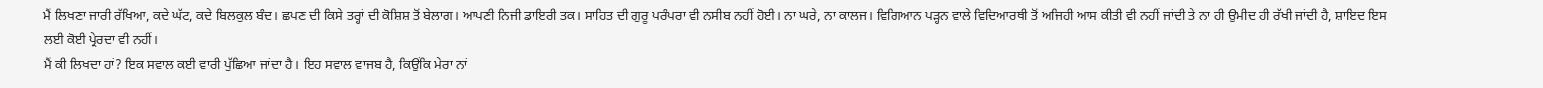ਮੈਂ ਲਿਖਣਾ ਜਾਰੀ ਰੱਖਿਆ, ਕਦੇ ਘੱਟ, ਕਦੇ ਬਿਲਕੁਲ ਬੰਦ। ਛਪਣ ਦੀ ਕਿਸੇ ਤਰ੍ਹਾਂ ਦੀ ਕੋਸ਼ਿਸ਼ ਤੋਂ ਬੇਲਾਗ। ਆਪਣੀ ਨਿਜੀ ਡਾਇਰੀ ਤਕ। ਸਾਹਿਤ ਦੀ ਗੁਰੂ ਪਰੰਪਰਾ ਵੀ ਨਸੀਬ ਨਹੀਂ ਹੋਈ। ਨਾ ਘਰੇ, ਨਾ ਕਾਲਜ। ਵਿਗਿਆਨ ਪੜ੍ਹਨ ਵਾਲੇ ਵਿਦਿਆਰਥੀ ਤੋਂ ਅਜਿਹੀ ਆਸ ਕੀਤੀ ਵੀ ਨਹੀਂ ਜਾਂਦੀ ਤੇ ਨਾ ਹੀ ਉਮੀਦ ਹੀ ਰੱਖੀ ਜਾਂਦੀ ਹੈ, ਸ਼ਾਇਦ ਇਸ ਲਈ ਕੋਈ ਪ੍ਰੇਰਦਾ ਵੀ ਨਹੀਂ।
ਮੈਂ ਕੀ ਲਿਖਦਾ ਹਾਂ? ਇਕ ਸਵਾਲ ਕਈ ਵਾਰੀ ਪੁੱਛਿਆ ਜਾਂਦਾ ਹੈ। ਇਹ ਸਵਾਲ ਵਾਜਬ ਹੈ, ਕਿਉਂਕਿ ਮੇਰਾ ਨਾਂ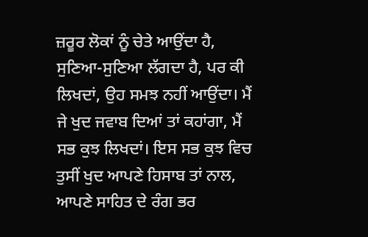ਜ਼ਰੂਰ ਲੋਕਾਂ ਨੂੰ ਚੇਤੇ ਆਉਂਦਾ ਹੈ, ਸੁਣਿਆ-ਸੁਣਿਆ ਲੱਗਦਾ ਹੈ, ਪਰ ਕੀ ਲਿਖਦਾਂ, ਉਹ ਸਮਝ ਨਹੀਂ ਆਉਂਦਾ। ਮੈਂ ਜੇ ਖੁਦ ਜਵਾਬ ਦਿਆਂ ਤਾਂ ਕਹਾਂਗਾ, ਮੈਂ ਸਭ ਕੁਝ ਲਿਖਦਾਂ। ਇਸ ਸਭ ਕੁਝ ਵਿਚ ਤੁਸੀਂ ਖੁਦ ਆਪਣੇ ਹਿਸਾਬ ਤਾਂ ਨਾਲ, ਆਪਣੇ ਸਾਹਿਤ ਦੇ ਰੰਗ ਭਰ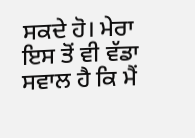ਸਕਦੇ ਹੋ। ਮੇਰਾ ਇਸ ਤੋਂ ਵੀ ਵੱਡਾ ਸਵਾਲ ਹੈ ਕਿ ਮੈਂ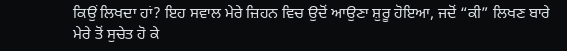ਕਿਉਂ ਲਿਖਦਾ ਹਾਂ? ਇਹ ਸਵਾਲ ਮੇਰੇ ਜ਼ਿਹਨ ਵਿਚ ਉਦੋਂ ਆਉਣਾ ਸ਼ੁਰੂ ਹੋਇਆ, ਜਦੋਂ “ਕੀ” ਲਿਖਣ ਬਾਰੇ ਮੇਰੇ ਤੋਂ ਸੁਚੇਤ ਹੋ ਕੇ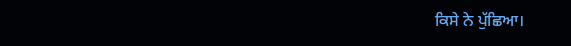ਕਿਸੇ ਨੇ ਪੁੱਛਿਆ।